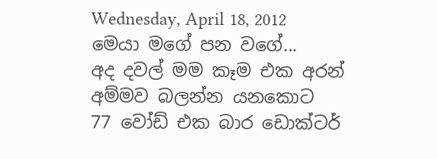Wednesday, April 18, 2012
මෙයා මගේ පන වගේ...
අද දවල් මම කෑම එක අරන් අම්මව බලන්න යනකොට
77 වෝඩ් එක බාර ඩොක්ටර්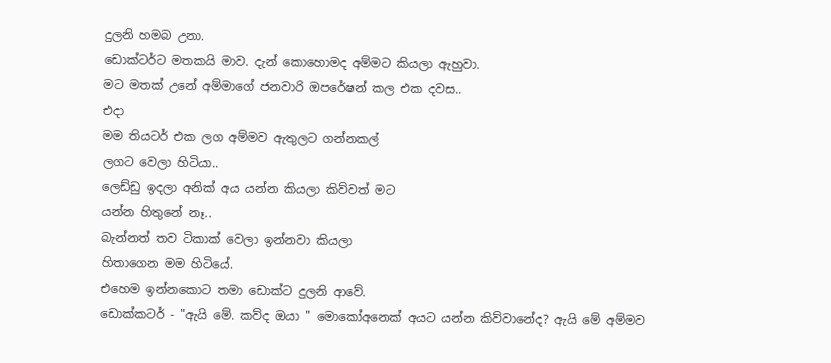දුලනි හමබ උනා.
ඩොක්ටර්ට මතකයි මාව. දැන් කොහොමද අම්මට කියලා ඇහුවා.
මට මතක් උනේ අම්මාගේ ජනවාරි ඔපරේෂන් කල එක දවස..
එදා
මම තියටර් එක ලග අම්මව ඇතුලට ගන්නකල්
ලගට වෙලා හිටියා..
ලෙඩ්ඩු ඉදලා අනික් අය යන්න කියලා කිව්වත් මට
යන්න හිතුනේ නෑ..
බැන්නත් තව ටිකාක් වෙලා ඉන්නවා කියලා
හිතාගෙන මම හිටියේ.
එහෙම ඉන්නකොට තමා ඩොක්ට දුලනි ආවේ.
ඩොක්කටර් - "ඇයි මේ. කව්ද ඔයා " මොකෝඅනෙක් අයට යන්න කිව්වානේද? ඇයි මේ අම්මව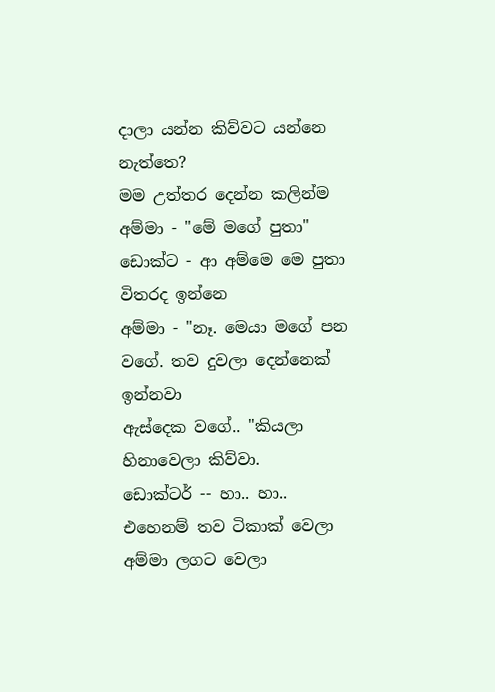දාලා යන්න කිව්වට යන්නෙ නැත්තෙ?
මම උත්තර දෙන්න කලින්ම
අම්මා - "මේ මගේ පුතා"
ඩොක්ට - ආ අම්මෙ මෙ පුතා විතරද ඉන්නෙ
අම්මා - "නෑ. මෙයා මගේ පන වගේ. තව දුවලා දෙන්නෙක් ඉන්නවා
ඇස්දෙක වගේ.. "කියලා හිනාවෙලා කිව්වා.
ඩොක්ටර් -- හා.. හා.. එහෙනම් තව ටිකාක් වෙලා අම්මා ලගට වෙලා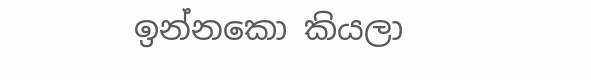ඉන්නකො කියලා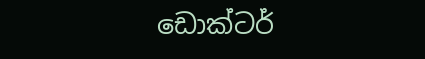ඩොක්ටර්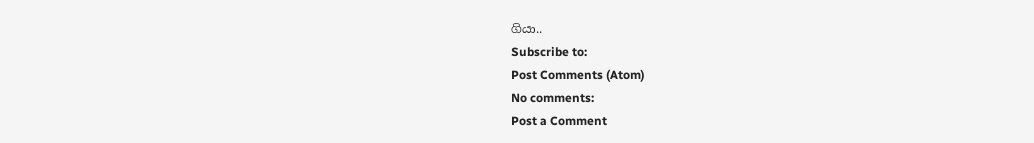ගියා..
Subscribe to:
Post Comments (Atom)
No comments:
Post a Comment